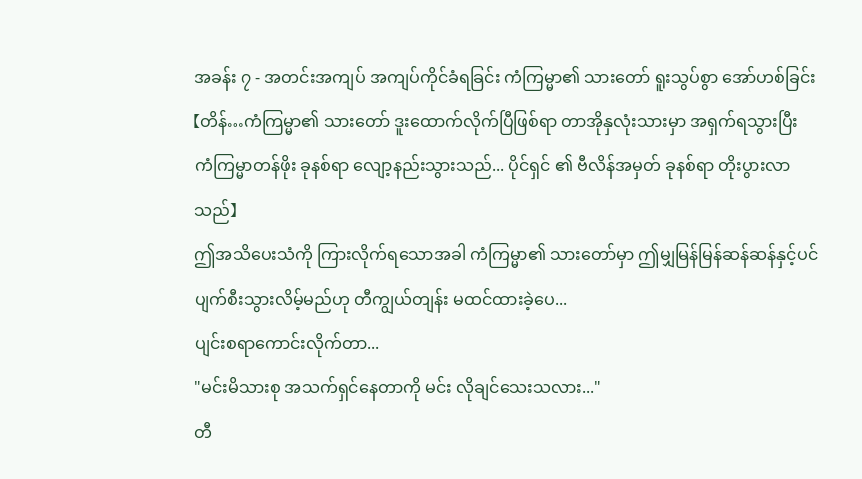အခန်း ၇ - အတင်းအကျပ် အကျပ်ကိုင်ခံရခြင်း ကံကြမ္မာ၏ သားတော် ရူးသွပ်စွာ အော်ဟစ်ခြင်း
【တိန်…ကံကြမ္မာ၏ သားတော် ဒူးထောက်လိုက်ပြီဖြစ်ရာ တာအိုနှလုံးသားမှာ အရှက်ရသွားပြီး ကံကြမ္မာတန်ဖိုး ခုနစ်ရာ လျော့နည်းသွားသည်... ပိုင်ရှင် ၏ ဗီလိန်အမှတ် ခုနစ်ရာ တိုးပွားလာသည်】
ဤအသိပေးသံကို ကြားလိုက်ရသောအခါ ကံကြမ္မာ၏ သားတော်မှာ ဤမျှမြန်မြန်ဆန်ဆန်နှင့်ပင် ပျက်စီးသွားလိမ့်မည်ဟု တီကျွယ်တျန်း မထင်ထားခဲ့ပေ...
ပျင်းစရာကောင်းလိုက်တာ...
"မင်းမိသားစု အသက်ရှင်နေတာကို မင်း လိုချင်သေးသလား..."
တီ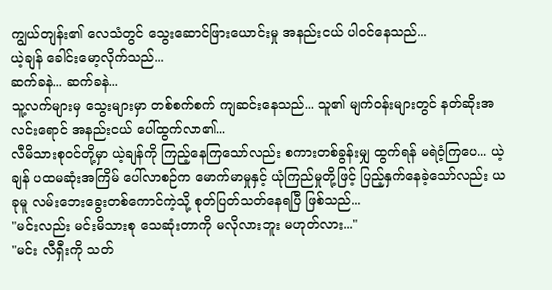ကျွယ်တျန်း၏ လေသံတွင် သွေးဆောင်ဖြားယောင်းမှု အနည်းငယ် ပါဝင်နေသည်...
ယဲ့ချန် ခေါင်းမော့လိုက်သည်...
ဆက်ခနဲ... ဆက်ခနဲ...
သူ့လက်များမှ သွေးများမှာ တစ်စက်စက် ကျဆင်းနေသည်... သူ၏ မျက်ဝန်းများတွင် နတ်ဆိုးအလင်းရောင် အနည်းငယ် ပေါ်ထွက်လာ၏...
လီမိသားစုဝင်တို့မှာ ယဲ့ချန်ကို ကြည့်နေကြသော်လည်း စကားတစ်ခွန်းမျှ ထွက်ရန် မရဲဝံ့ကြပေ... ယဲ့ချန် ပထမဆုံးအကြိမ် ပေါ်လာစဉ်က မောက်မာမှုနှင့် ယုံကြည်မှုတို့ဖြင့် ပြည့်နှက်နေခဲ့သော်လည်း ယခုမူ လမ်းဘေးခွေးတစ်ကောင်ကဲ့သို့ စုတ်ပြတ်သတ်နေရပြီ ဖြစ်သည်...
"မင်းလည်း မင်းမိသားစု သေဆုံးတာကို မလိုလားဘူး မဟုတ်လား..."
"မင်း လီရှီးကို သတ်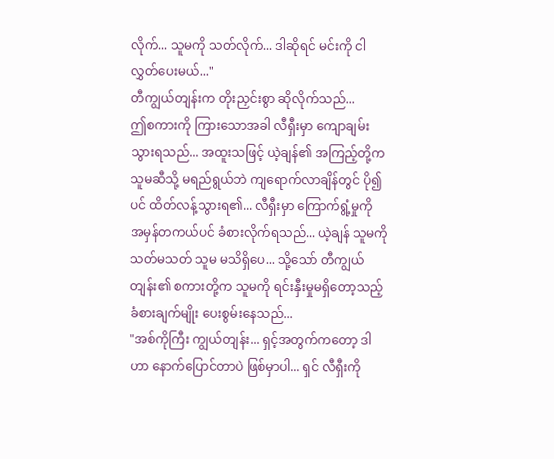လိုက်... သူမကို သတ်လိုက်... ဒါဆိုရင် မင်းကို ငါ လွှတ်ပေးမယ်..."
တီကျွယ်တျန်းက တိုးညှင်းစွာ ဆိုလိုက်သည်...
ဤစကားကို ကြားသောအခါ လီရှီးမှာ ကျောချမ်းသွားရသည်... အထူးသဖြင့် ယဲ့ချန်၏ အကြည့်တို့က သူမဆီသို့ မရည်ရွယ်ဘဲ ကျရောက်လာချိန်တွင် ပို၍ပင် ထိတ်လန့်သွားရ၏... လီရှီးမှာ ကြောက်ရွံ့မှုကို အမှန်တကယ်ပင် ခံစားလိုက်ရသည်... ယဲ့ချန် သူမကို သတ်မသတ် သူမ မသိရှိပေ... သို့သော် တီကျွယ်တျန်း၏ စကားတို့က သူမကို ရင်းနှီးမှုမရှိတော့သည့် ခံစားချက်မျိုး ပေးစွမ်းနေသည်...
"အစ်ကိုကြီး ကျွယ်တျန်း... ရှင့်အတွက်ကတော့ ဒါဟာ နောက်ပြောင်တာပဲ ဖြစ်မှာပါ... ရှင် လီရှီးကို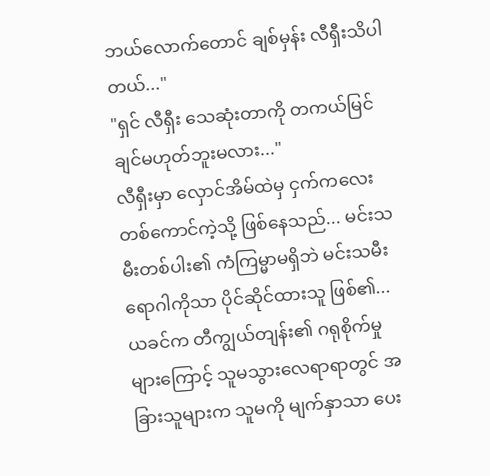ဘယ်လောက်တောင် ချစ်မှန်း လီရှီးသိပါတယ်..."
"ရှင် လီရှီး သေဆုံးတာကို တကယ်မြင်ချင်မဟုတ်ဘူးမလား..."
လီရှီးမှာ လှောင်အိမ်ထဲမှ ငှက်ကလေးတစ်ကောင်ကဲ့သို့ ဖြစ်နေသည်... မင်းသမီးတစ်ပါး၏ ကံကြမ္မာမရှိဘဲ မင်းသမီးရောဂါကိုသာ ပိုင်ဆိုင်ထားသူ ဖြစ်၏... ယခင်က တီကျွယ်တျန်း၏ ဂရုစိုက်မှုများကြောင့် သူမသွားလေရာရာတွင် အခြားသူများက သူမကို မျက်နှာသာ ပေး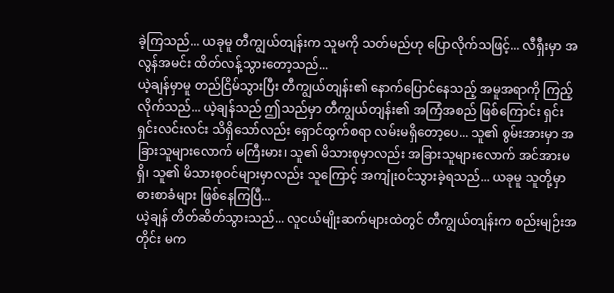ခဲ့ကြသည်... ယခုမူ တီကျွယ်တျန်းက သူမကို သတ်မည်ဟု ပြောလိုက်သဖြင့်... လီရှီးမှာ အလွန်အမင်း ထိတ်လန့်သွားတော့သည်...
ယဲ့ချန်မှာမူ တည်ငြိမ်သွားပြီး တီကျွယ်တျန်း၏ နောက်ပြောင်နေသည့် အမူအရာကို ကြည့်လိုက်သည်... ယဲ့ချန်သည် ဤသည်မှာ တီကျွယ်တျန်း၏ အကြံအစည် ဖြစ်ကြောင်း ရှင်းရှင်းလင်းလင်း သိရှိသော်လည်း ရှောင်ထွက်စရာ လမ်းမရှိတော့ပေ... သူ၏ စွမ်းအားမှာ အခြားသူများလောက် မကြီးမား၊ သူ၏ မိသားစုမှာလည်း အခြားသူများလောက် အင်အားမရှိ၊ သူ၏ မိသားစုဝင်များမှာလည်း သူကြောင့် အကျုံးဝင်သွားခဲ့ရသည်... ယခုမူ သူတို့မှာ ဓားစာခံများ ဖြစ်နေကြပြီ...
ယဲ့ချန် တိတ်ဆိတ်သွားသည်... လူငယ်မျိုးဆက်များထဲတွင် တီကျွယ်တျန်းက စည်းမျဉ်းအတိုင်း မက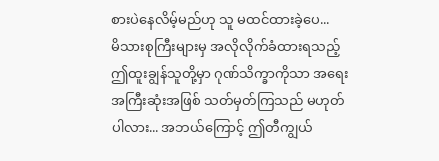စားပဲနေလိမ့်မည်ဟု သူ မထင်ထားခဲ့ပေ...
မိသားစုကြီးများမှ အလိုလိုက်ခံထားရသည့် ဤထူးချွန်သူတို့မှာ ဂုဏ်သိက္ခာကိုသာ အရေးအကြီးဆုံးအဖြစ် သတ်မှတ်ကြသည် မဟုတ်ပါလား... အဘယ်ကြောင့် ဤတီကျွယ်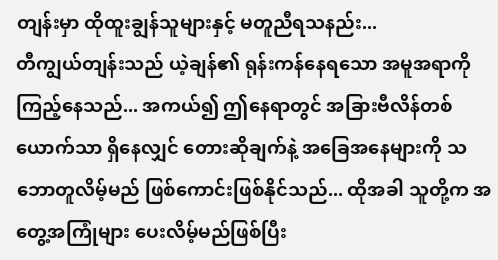တျန်းမှာ ထိုထူးချွန်သူများနှင့် မတူညီရသနည်း...
တီကျွယ်တျန်းသည် ယဲ့ချန်၏ ရုန်းကန်နေရသော အမူအရာကို ကြည့်နေသည်... အကယ်၍ ဤနေရာတွင် အခြားဗီလိန်တစ်ယောက်သာ ရှိနေလျှင် တေားဆိုချက်နဲ့ အခြေအနေများကို သဘောတူလိမ့်မည် ဖြစ်ကောင်းဖြစ်နိုင်သည်... ထိုအခါ သူတို့က အတွေ့အကြုံများ ပေးလိမ့်မည်ဖြစ်ပြီး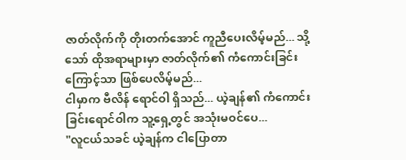ဇာတ်လိုက်ကို တိုးတက်အောင် ကူညီပေးလိမ့်မည်... သို့သော် ထိုအရာများမှာ ဇာတ်လိုက်၏ ကံကောင်းခြင်း ကြောင့်သာ ဖြစ်ပေလိမ့်မည်...
ငါမှာက ဗီလိန် ရောင်ဝါ ရှိသည်... ယဲ့ချန်၏ ကံကောင်းခြင်းရောင်ဝါက သူ့ရှေ့တွင် အသုံးမဝင်ပေ...
"လူငယ်သခင် ယဲ့ချန်က ငါပြောတာ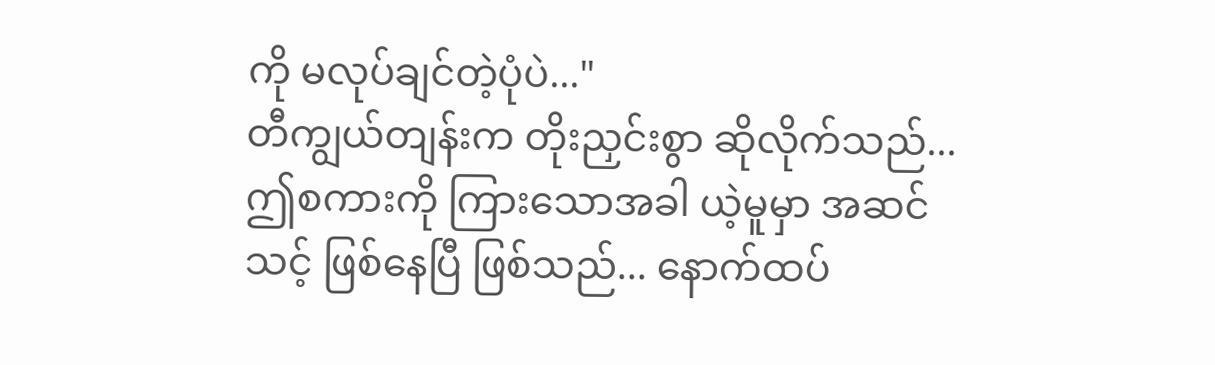ကို မလုပ်ချင်တဲ့ပုံပဲ..."
တီကျွယ်တျန်းက တိုးညှင်းစွာ ဆိုလိုက်သည်...
ဤစကားကို ကြားသောအခါ ယဲ့မူမှာ အဆင်သင့် ဖြစ်နေပြီ ဖြစ်သည်... နောက်ထပ်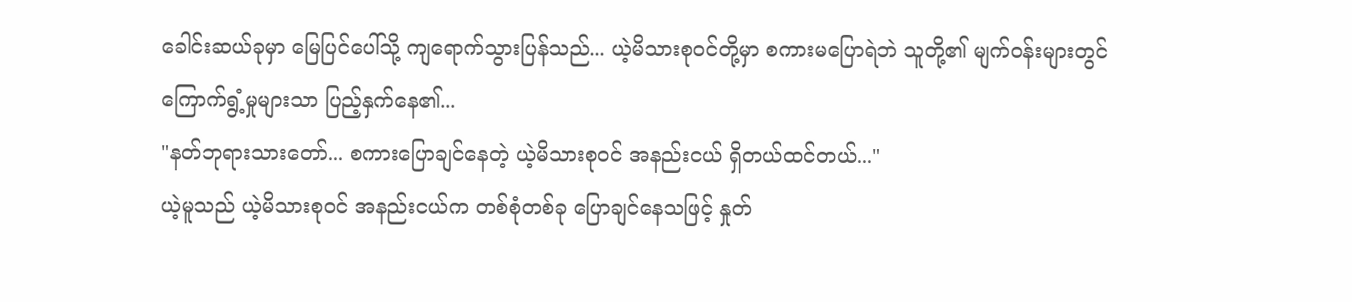ခေါင်းဆယ်ခုမှာ မြေပြင်ပေါ်သို့ ကျရောက်သွားပြန်သည်... ယဲ့မိသားစုဝင်တို့မှာ စကားမပြောရဲဘဲ သူတို့၏ မျက်ဝန်းများတွင် ကြောက်ရွံ့မှုများသာ ပြည့်နှက်နေ၏...
"နတ်ဘုရားသားတော်... စကားပြောချင်နေတဲ့ ယဲ့မိသားစုဝင် အနည်းငယ် ရှိတယ်ထင်တယ်..."
ယဲ့မူသည် ယဲ့မိသားစုဝင် အနည်းငယ်က တစ်စုံတစ်ခု ပြောချင်နေသဖြင့် နှုတ်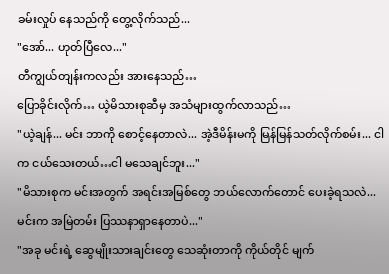ခမ်းလှုပ် နေသည်ကို တွေ့လိုက်သည်...
"အော်... ဟုတ်ပြီလေ..."
တီကျွယ်တျန်းကလည်း အားနေသည်…
ပြောခိုင်းလိုက်… ယဲ့မိသားစုဆီမှ အသံများထွက်လာသည်…
"ယဲ့ချန်... မင်း ဘာကို စောင့်နေတာလဲ... အဲ့ဒီမိန်းမကို မြန်မြန်သတ်လိုက်စမ်း... ငါက ငယ်သေးတယ်…ငါ မသေချင်ဘူး..."
"မိသားစုက မင်းအတွက် အရင်းအမြစ်တွေ ဘယ်လောက်တောင် ပေးခဲ့ရသလဲ... မင်းက အမြဲတမ်း ပြဿနာရှာနေတာပဲ..."
"အခု မင်းရဲ့ ဆွေမျိုးသားချင်းတွေ သေဆုံးတာကို ကိုယ်တိုင် မျက်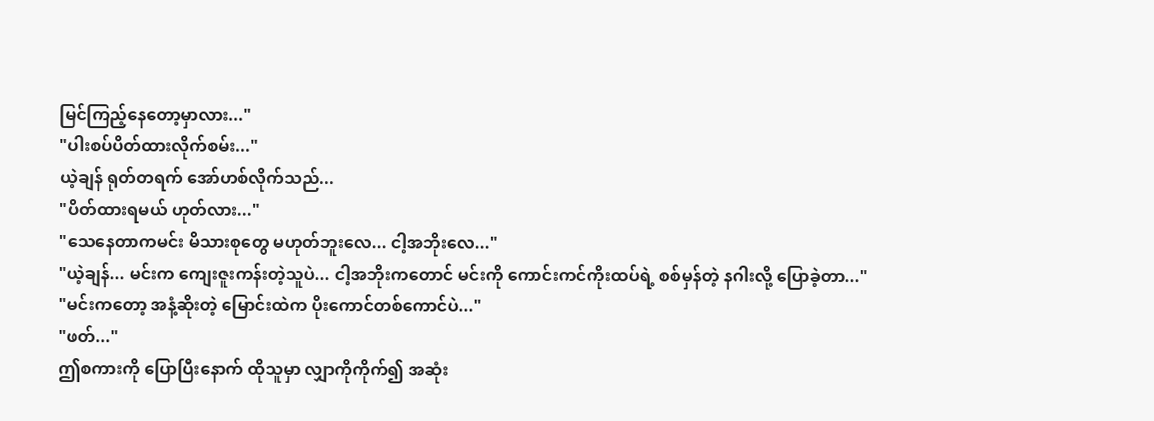မြင်ကြည့်နေတော့မှာလား..."
"ပါးစပ်ပိတ်ထားလိုက်စမ်း..."
ယဲ့ချန် ရုတ်တရက် အော်ဟစ်လိုက်သည်...
"ပိတ်ထားရမယ် ဟုတ်လား..."
"သေနေတာကမင်း မိသားစုတွေ မဟုတ်ဘူးလေ... ငါ့အဘိုးလေ..."
"ယဲ့ချန်... မင်းက ကျေးဇူးကန်းတဲ့သူပဲ... ငါ့အဘိုးကတောင် မင်းကို ကောင်းကင်ကိုးထပ်ရဲ့ စစ်မှန်တဲ့ နဂါးလို့ ပြောခဲ့တာ..."
"မင်းကတော့ အနံ့ဆိုးတဲ့ မြောင်းထဲက ပိုးကောင်တစ်ကောင်ပဲ..."
"ဖတ်..."
ဤစကားကို ပြောပြီးနောက် ထိုသူမှာ လျှာကိုကိုက်၍ အဆုံး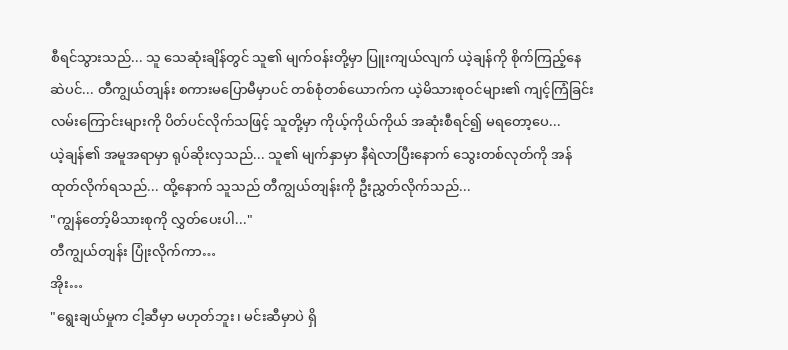စီရင်သွားသည်... သူ သေဆုံးချိန်တွင် သူ၏ မျက်ဝန်းတို့မှာ ပြူးကျယ်လျက် ယဲ့ချန်ကို စိုက်ကြည့်နေဆဲပင်... တီကျွယ်တျန်း စကားမပြောမီမှာပင် တစ်စုံတစ်ယောက်က ယဲ့မိသားစုဝင်များ၏ ကျင့်ကြံခြင်းလမ်းကြောင်းများကို ပိတ်ပင်လိုက်သဖြင့် သူတို့မှာ ကိုယ့်ကိုယ်ကိုယ် အဆုံးစီရင်၍ မရတော့ပေ...
ယဲ့ချန်၏ အမူအရာမှာ ရုပ်ဆိုးလှသည်... သူ၏ မျက်နှာမှာ နီရဲလာပြီးနောက် သွေးတစ်လုတ်ကို အန်ထုတ်လိုက်ရသည်... ထို့နောက် သူသည် တီကျွယ်တျန်းကို ဦးညွှတ်လိုက်သည်...
"ကျွန်တော့်မိသားစုကို လွှတ်ပေးပါ..."
တီကျွယ်တျန်း ပြုံးလိုက်ကာ…
အိုး…
"ရွေးချယ်မှုက ငါ့ဆီမှာ မဟုတ်ဘူး၊ မင်းဆီမှာပဲ ရှိ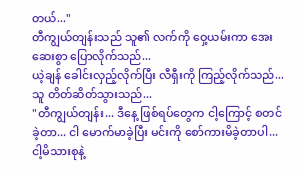တယ်..."
တီကျွယ်တျန်းသည် သူ၏ လက်ကို ဝှေ့ယမ်းကာ အေးဆေးစွာ ပြောလိုက်သည်...
ယဲ့ချန် ခေါင်းလှည့်လိုက်ပြီး လီရှီးကို ကြည့်လိုက်သည်... သူ တိတ်ဆိတ်သွားသည်...
"တီကျွယ်တျန်း... ဒီနေ့ ဖြစ်ရပ်တွေက ငါ့ကြောင့် စတင်ခဲ့တာ... ငါ မောက်မာခဲ့ပြီး မင်းကို စော်ကားမိခဲ့တာပါ... ငါ့မိသားစုနဲ့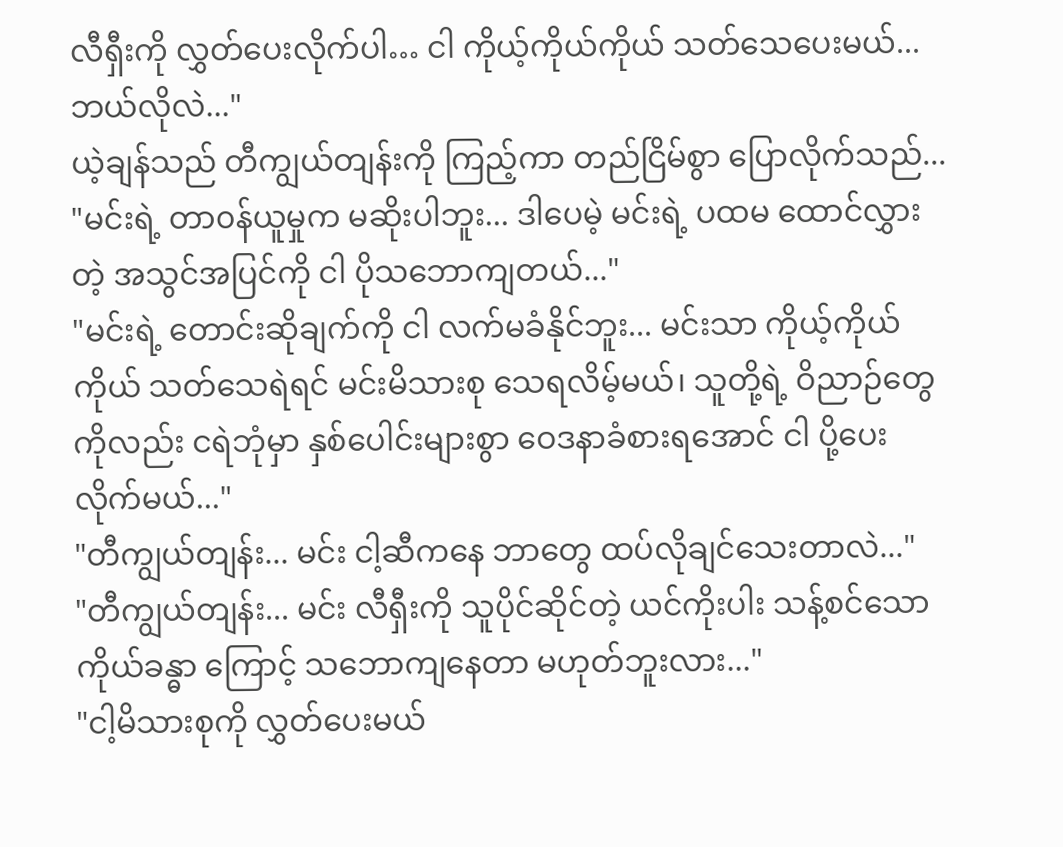လီရှီးကို လွှတ်ပေးလိုက်ပါ… ငါ ကိုယ့်ကိုယ်ကိုယ် သတ်သေပေးမယ်... ဘယ်လိုလဲ..."
ယဲ့ချန်သည် တီကျွယ်တျန်းကို ကြည့်ကာ တည်ငြိမ်စွာ ပြောလိုက်သည်...
"မင်းရဲ့ တာ၀န်ယူမှုက မဆိုးပါဘူး... ဒါပေမဲ့ မင်းရဲ့ ပထမ ထောင်လွှားတဲ့ အသွင်အပြင်ကို ငါ ပိုသဘောကျတယ်..."
"မင်းရဲ့ တောင်းဆိုချက်ကို ငါ လက်မခံနိုင်ဘူး... မင်းသာ ကိုယ့်ကိုယ်ကိုယ် သတ်သေရဲရင် မင်းမိသားစု သေရလိမ့်မယ်၊ သူတို့ရဲ့ ဝိညာဉ်တွေကိုလည်း ငရဲဘုံမှာ နှစ်ပေါင်းများစွာ ဝေဒနာခံစားရအောင် ငါ ပို့ပေးလိုက်မယ်..."
"တီကျွယ်တျန်း... မင်း ငါ့ဆီကနေ ဘာတွေ ထပ်လိုချင်သေးတာလဲ..."
"တီကျွယ်တျန်း... မင်း လီရှီးကို သူပိုင်ဆိုင်တဲ့ ယင်ကိုးပါး သန့်စင်သောကိုယ်ခန္ဓာ ကြောင့် သဘောကျနေတာ မဟုတ်ဘူးလား..."
"ငါ့မိသားစုကို လွှတ်ပေးမယ်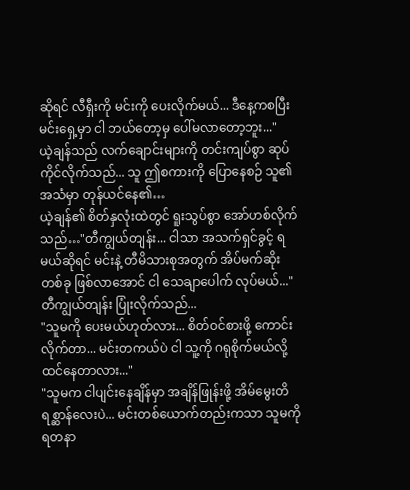ဆိုရင် လီရှီးကို မင်းကို ပေးလိုက်မယ်... ဒီနေ့ကစပြီး မင်းရှေ့မှာ ငါ ဘယ်တော့မှ ပေါ်မလာတော့ဘူး..."
ယဲ့ချန်သည် လက်ချောင်းများကို တင်းကျပ်စွာ ဆုပ်ကိုင်လိုက်သည်... သူ ဤစကားကို ပြောနေစဉ် သူ၏ အသံမှာ တုန်ယင်နေ၏…
ယဲ့ချန်၏ စိတ်နှလုံးထဲတွင် ရူးသွပ်စွာ အော်ဟစ်လိုက်သည်…"တီကျွယ်တျန်း... ငါသာ အသက်ရှင်ခွင့် ရမယ်ဆိုရင် မင်းနဲ့ တီမိသားစုအတွက် အိပ်မက်ဆိုးတစ်ခု ဖြစ်လာအောင် ငါ သေချာပေါက် လုပ်မယ်..."
တီကျွယ်တျန်း ပြုံးလိုက်သည်...
"သူမကို ပေးမယ်ဟုတ်လား... စိတ်ဝင်စားဖို့ ကောင်းလိုက်တာ... မင်းတကယ်ပဲ ငါ သူ့ကို ဂရုစိုက်မယ်လို့ ထင်နေတာလား..."
"သူမက ငါပျင်းနေချိန်မှာ အချိန်ဖြုန်းဖို့ အိမ်မွေးတိရစ္ဆာန်လေးပဲ... မင်းတစ်ယောက်တည်းကသာ သူမကို ရတနာ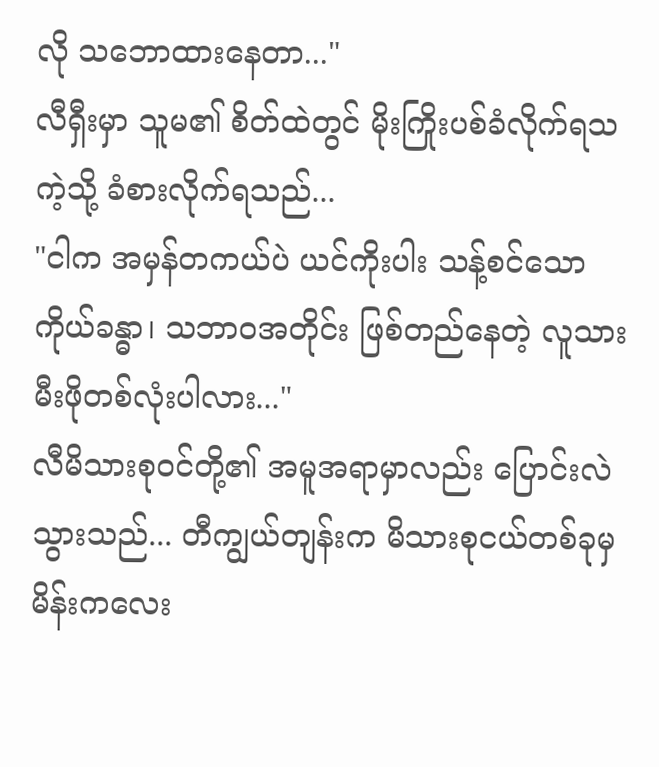လို သဘောထားနေတာ..."
လီရှီးမှာ သူမ၏ စိတ်ထဲတွင် မိုးကြိုးပစ်ခံလိုက်ရသကဲ့သို့ ခံစားလိုက်ရသည်...
"ငါက အမှန်တကယ်ပဲ ယင်ကိုးပါး သန့်စင်သောကိုယ်ခန္ဓာ၊ သဘာဝအတိုင်း ဖြစ်တည်နေတဲ့ လူသားမီးဖိုတစ်လုံးပါလား..."
လီမိသားစုဝင်တို့၏ အမူအရာမှာလည်း ပြောင်းလဲသွားသည်... တီကျွယ်တျန်းက မိသားစုငယ်တစ်ခုမှ မိန်းကလေး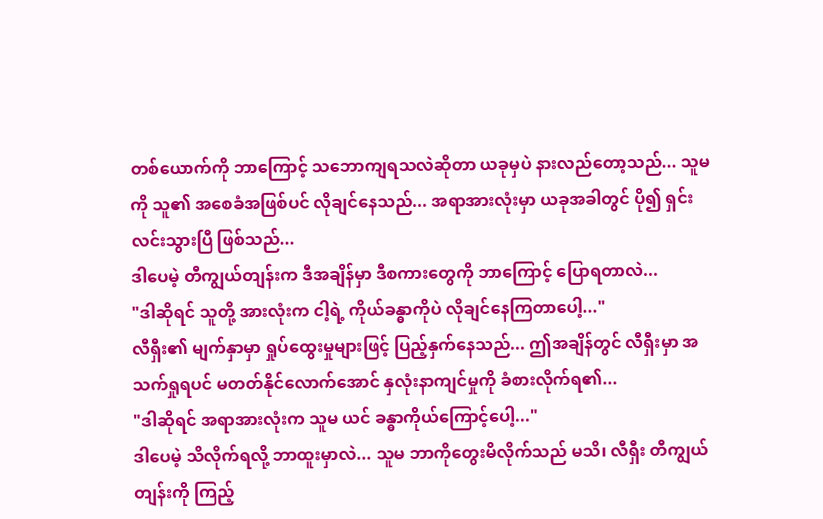တစ်ယောက်ကို ဘာကြောင့် သဘောကျရသလဲဆိုတာ ယခုမှပဲ နားလည်တော့သည်... သူမကို သူ၏ အစေခံအဖြစ်ပင် လိုချင်နေသည်... အရာအားလုံးမှာ ယခုအခါတွင် ပို၍ ရှင်းလင်းသွားပြီ ဖြစ်သည်...
ဒါပေမဲ့ တီကျွယ်တျန်းက ဒီအချိန်မှာ ဒီစကားတွေကို ဘာကြောင့် ပြောရတာလဲ...
"ဒါဆိုရင် သူတို့ အားလုံးက ငါ့ရဲ့ ကိုယ်ခန္ဓာကိုပဲ လိုချင်နေကြတာပေါ့..."
လီရှီး၏ မျက်နှာမှာ ရှုပ်ထွေးမှုများဖြင့် ပြည့်နှက်နေသည်... ဤအချိန်တွင် လီရှီးမှာ အသက်ရှုရပင် မတတ်နိုင်လောက်အောင် နှလုံးနာကျင်မှုကို ခံစားလိုက်ရ၏...
"ဒါဆိုရင် အရာအားလုံးက သူမ ယင် ခန္ဓာကိုယ်ကြောင့်ပေါ့..."
ဒါပေမဲ့ သိလိုက်ရလို့ ဘာထူးမှာလဲ... သူမ ဘာကိုတွေးမိလိုက်သည် မသိ၊ လီရှီး တီကျွယ်တျန်းကို ကြည့်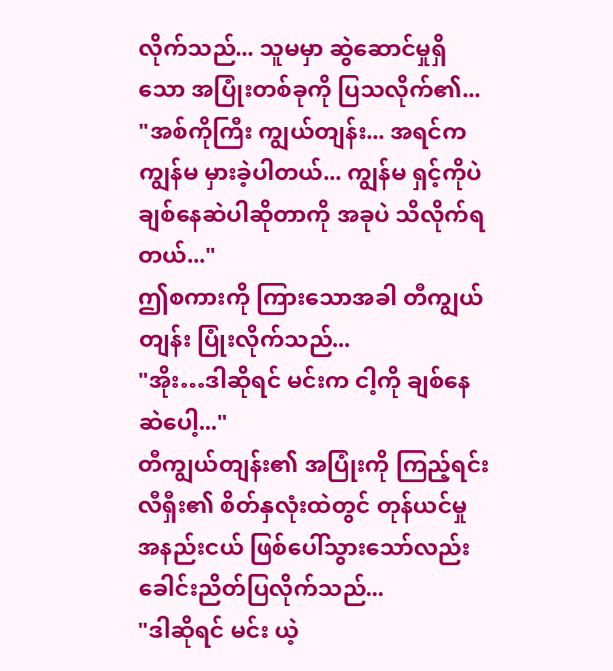လိုက်သည်... သူမမှာ ဆွဲဆောင်မှုရှိသော အပြုံးတစ်ခုကို ပြသလိုက်၏...
"အစ်ကိုကြီး ကျွယ်တျန်း... အရင်က ကျွန်မ မှားခဲ့ပါတယ်... ကျွန်မ ရှင့်ကိုပဲ ချစ်နေဆဲပါဆိုတာကို အခုပဲ သိလိုက်ရတယ်..."
ဤစကားကို ကြားသောအခါ တီကျွယ်တျန်း ပြုံးလိုက်သည်...
"အိုး…ဒါဆိုရင် မင်းက ငါ့ကို ချစ်နေဆဲပေါ့..."
တီကျွယ်တျန်း၏ အပြုံးကို ကြည့်ရင်း လီရှီး၏ စိတ်နှလုံးထဲတွင် တုန်ယင်မှု အနည်းငယ် ဖြစ်ပေါ်သွားသော်လည်း ခေါင်းညိတ်ပြလိုက်သည်...
"ဒါဆိုရင် မင်း ယဲ့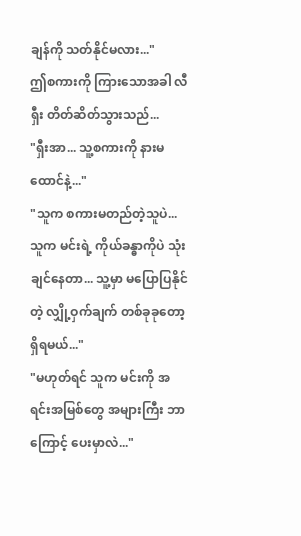ချန်ကို သတ်နိုင်မလား..."
ဤစကားကို ကြားသောအခါ လီရှီး တိတ်ဆိတ်သွားသည်...
"ရှီးအာ... သူ့စကားကို နားမထောင်နဲ့..."
"သူက စကားမတည်တဲ့သူပဲ... သူက မင်းရဲ့ ကိုယ်ခန္ဓာကိုပဲ သုံးချင်နေတာ... သူ့မှာ မပြောပြနိုင်တဲ့ လျှို့ဝှက်ချက် တစ်ခုခုတော့ ရှိရမယ်..."
"မဟုတ်ရင် သူက မင်းကို အရင်းအမြစ်တွေ အများကြီး ဘာကြောင့် ပေးမှာလဲ..."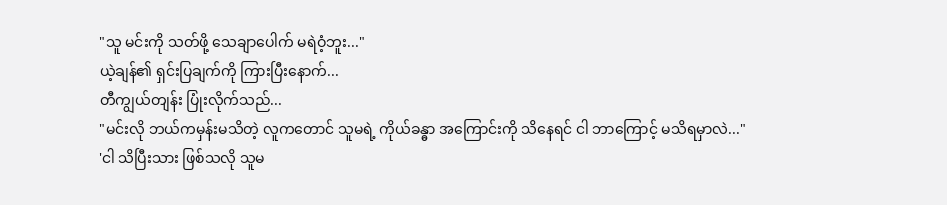"သူ မင်းကို သတ်ဖို့ သေချာပေါက် မရဲဝံ့ဘူး..."
ယဲ့ချန်၏ ရှင်းပြချက်ကို ကြားပြီးနောက်...
တီကျွယ်တျန်း ပြုံးလိုက်သည်...
"မင်းလို ဘယ်ကမှန်းမသိတဲ့ လူကတောင် သူမရဲ့ ကိုယ်ခန္ဓာ အကြောင်းကို သိနေရင် ငါ ဘာကြောင့် မသိရမှာလဲ..."
'ငါ သိပြီးသား ဖြစ်သလို သူမ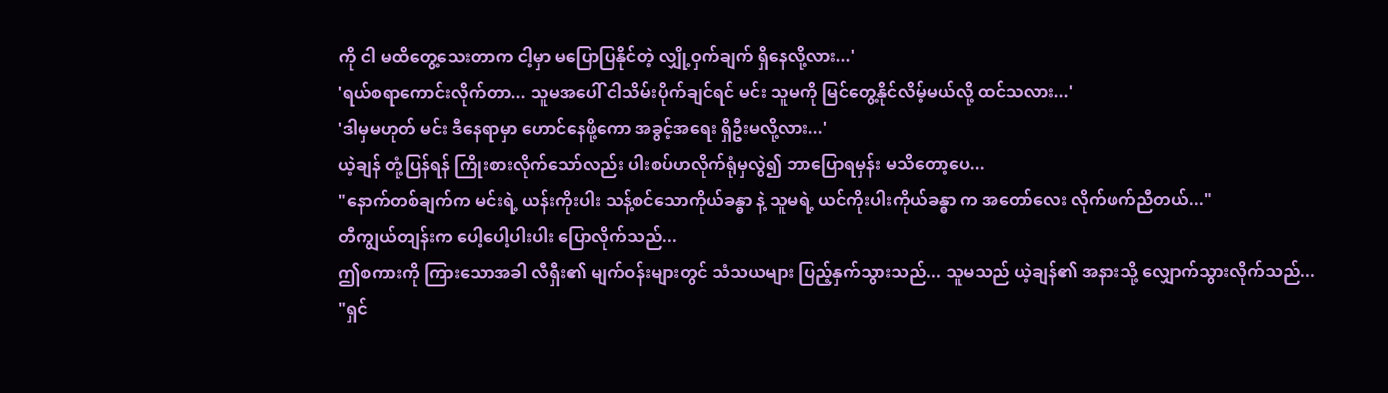ကို ငါ မထိတွေ့သေးတာက ငါ့မှာ မပြောပြနိုင်တဲ့ လျှို့ဝှက်ချက် ရှိနေလို့လား...'
'ရယ်စရာကောင်းလိုက်တာ... သူမအပေါ် ငါသိမ်းပိုက်ချင်ရင် မင်း သူမကို မြင်တွေ့နိုင်လိမ့်မယ်လို့ ထင်သလား...'
'ဒါမှမဟုတ် မင်း ဒီနေရာမှာ ဟောင်နေဖို့ကော အခွင့်အရေး ရှိဦးမလို့လား...'
ယဲ့ချန် တုံ့ပြန်ရန် ကြိုးစားလိုက်သော်လည်း ပါးစပ်ဟလိုက်ရုံမှလွဲ၍ ဘာပြောရမှန်း မသိတော့ပေ...
"နောက်တစ်ချက်က မင်းရဲ့ ယန်းကိုးပါး သန့်စင်သောကိုယ်ခန္ဓာ နဲ့ သူမရဲ့ ယင်ကိုးပါးကိုယ်ခန္ဓာ က အတော်လေး လိုက်ဖက်ညီတယ်..."
တီကျွယ်တျန်းက ပေါ့ပေါ့ပါးပါး ပြောလိုက်သည်...
ဤစကားကို ကြားသောအခါ လီရှီး၏ မျက်ဝန်းများတွင် သံသယများ ပြည့်နှက်သွားသည်... သူမသည် ယဲ့ချန်၏ အနားသို့ လျှောက်သွားလိုက်သည်...
"ရှင်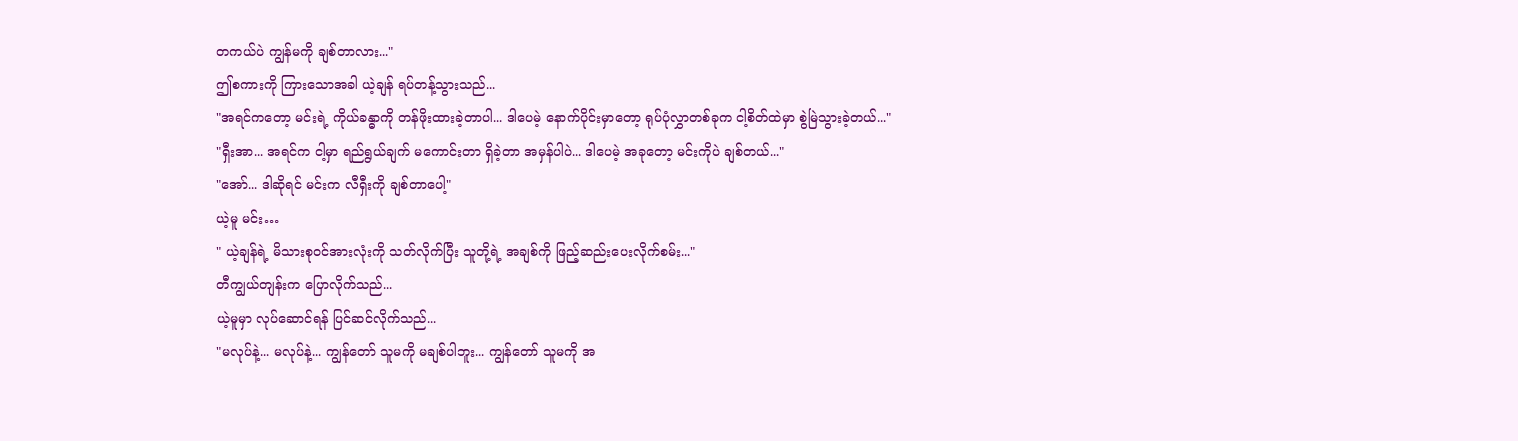တကယ်ပဲ ကျွန်မကို ချစ်တာလား..."
ဤစကားကို ကြားသောအခါ ယဲ့ချန် ရပ်တန့်သွားသည်...
"အရင်ကတော့ မင်းရဲ့ ကိုယ်ခန္ဓာကို တန်ဖိုးထားခဲ့တာပါ... ဒါပေမဲ့ နောက်ပိုင်းမှာတော့ ရုပ်ပုံလွှာတစ်ခုက ငါ့စိတ်ထဲမှာ စွဲမြဲသွားခဲ့တယ်..."
"ရှီးအာ... အရင်က ငါ့မှာ ရည်ရွယ်ချက် မကောင်းတာ ရှိခဲ့တာ အမှန်ပါပဲ... ဒါပေမဲ့ အခုတော့ မင်းကိုပဲ ချစ်တယ်..."
"အော်... ဒါဆိုရင် မင်းက လီရှီးကို ချစ်တာပေါ့"
ယဲ့မူ မင်း…
" ယဲ့ချန်ရဲ့ မိသားစုဝင်အားလုံးကို သတ်လိုက်ပြီး သူတို့ရဲ့ အချစ်ကို ဖြည့်ဆည်းပေးလိုက်စမ်း..."
တီကျွယ်တျန်းက ပြောလိုက်သည်...
ယဲ့မူမှာ လုပ်ဆောင်ရန် ပြင်ဆင်လိုက်သည်...
"မလုပ်နဲ့... မလုပ်နဲ့... ကျွန်တော် သူမကို မချစ်ပါဘူး... ကျွန်တော် သူမကို အ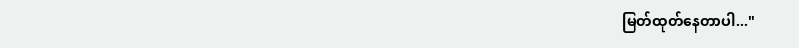မြတ်ထုတ်နေတာပါ..."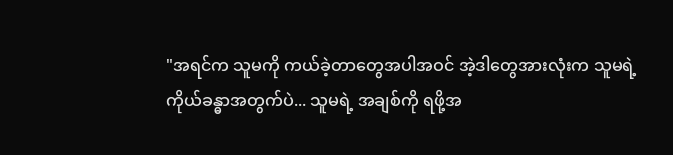"အရင်က သူမကို ကယ်ခဲ့တာတွေအပါအဝင် အဲ့ဒါတွေအားလုံးက သူမရဲ့ ကိုယ်ခန္ဓာအတွက်ပဲ... သူမရဲ့ အချစ်ကို ရဖို့အ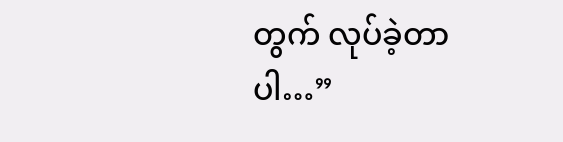တွက် လုပ်ခဲ့တာပါ…”